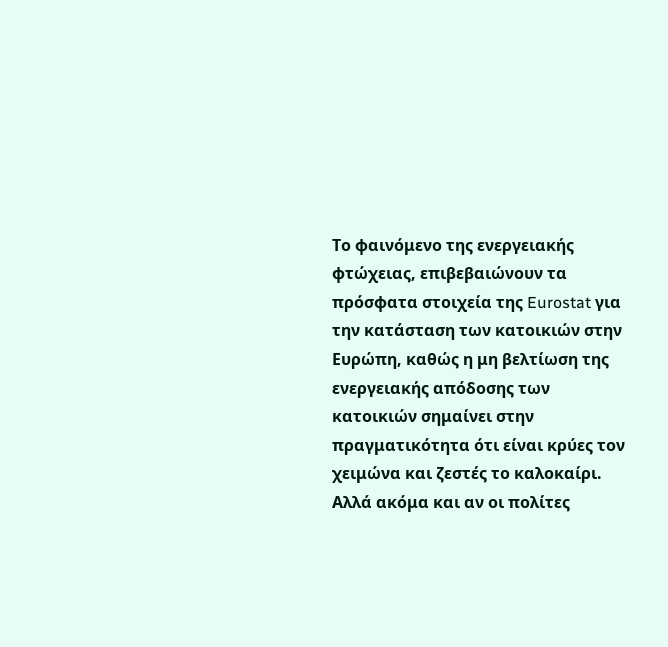Το φαινόμενο της ενεργειακής φτώχειας, επιβεβαιώνουν τα πρόσφατα στοιχεία της Eurostat για την κατάσταση των κατοικιών στην Ευρώπη, καθώς η μη βελτίωση της ενεργειακής απόδοσης των κατοικιών σημαίνει στην πραγματικότητα ότι είναι κρύες τον χειμώνα και ζεστές το καλοκαίρι. Αλλά ακόμα και αν οι πολίτες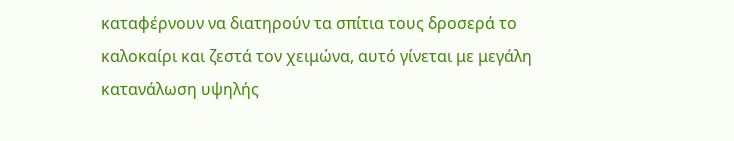καταφέρνουν να διατηρούν τα σπίτια τους δροσερά το καλοκαίρι και ζεστά τον χειμώνα, αυτό γίνεται με μεγάλη κατανάλωση υψηλής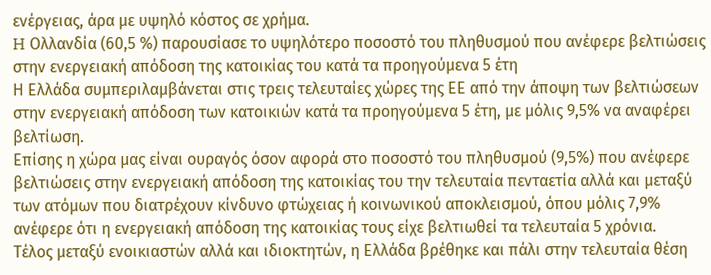ενέργειας, άρα με υψηλό κόστος σε χρήμα.
H Ολλανδία (60,5 %) παρουσίασε το υψηλότερο ποσοστό του πληθυσμού που ανέφερε βελτιώσεις στην ενεργειακή απόδοση της κατοικίας του κατά τα προηγούμενα 5 έτη
Η Ελλάδα συμπεριλαμβάνεται στις τρεις τελευταίες χώρες της ΕΕ από την άποψη των βελτιώσεων στην ενεργειακή απόδοση των κατοικιών κατά τα προηγούμενα 5 έτη, με μόλις 9,5% να αναφέρει βελτίωση.
Επίσης η χώρα μας είναι ουραγός όσον αφορά στο ποσοστό του πληθυσμού (9,5%) που ανέφερε βελτιώσεις στην ενεργειακή απόδοση της κατοικίας του την τελευταία πενταετία αλλά και μεταξύ των ατόμων που διατρέχουν κίνδυνο φτώχειας ή κοινωνικού αποκλεισμού, όπου μόλις 7,9% ανέφερε ότι η ενεργειακή απόδοση της κατοικίας τους είχε βελτιωθεί τα τελευταία 5 χρόνια.
Τέλος μεταξύ ενοικιαστών αλλά και ιδιοκτητών, η Ελλάδα βρέθηκε και πάλι στην τελευταία θέση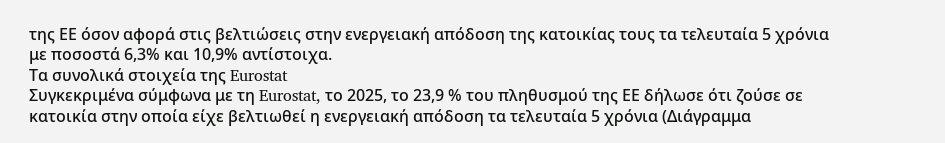της ΕΕ όσον αφορά στις βελτιώσεις στην ενεργειακή απόδοση της κατοικίας τους τα τελευταία 5 χρόνια με ποσοστά 6,3% και 10,9% αντίστοιχα.
Τα συνολικά στοιχεία της Eurostat
Συγκεκριμένα σύμφωνα με τη Eurostat, το 2025, το 23,9 % του πληθυσμού της ΕΕ δήλωσε ότι ζούσε σε κατοικία στην οποία είχε βελτιωθεί η ενεργειακή απόδοση τα τελευταία 5 χρόνια (Διάγραμμα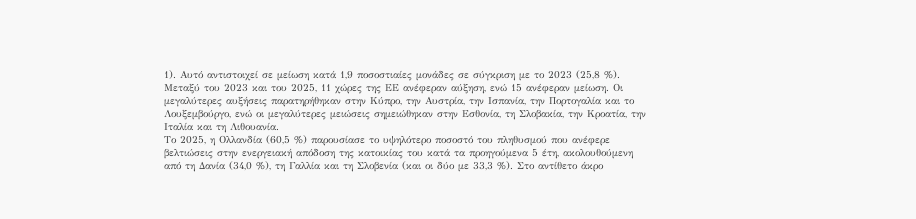1). Αυτό αντιστοιχεί σε μείωση κατά 1,9 ποσοστιαίες μονάδες σε σύγκριση με το 2023 (25,8 %).
Μεταξύ του 2023 και του 2025, 11 χώρες της ΕΕ ανέφεραν αύξηση, ενώ 15 ανέφεραν μείωση. Οι μεγαλύτερες αυξήσεις παρατηρήθηκαν στην Κύπρο, την Αυστρία, την Ισπανία, την Πορτογαλία και το Λουξεμβούργο, ενώ οι μεγαλύτερες μειώσεις σημειώθηκαν στην Εσθονία, τη Σλοβακία, την Κροατία, την Ιταλία και τη Λιθουανία.
Το 2025, η Ολλανδία (60,5 %) παρουσίασε το υψηλότερο ποσοστό του πληθυσμού που ανέφερε βελτιώσεις στην ενεργειακή απόδοση της κατοικίας του κατά τα προηγούμενα 5 έτη, ακολουθούμενη από τη Δανία (34,0 %), τη Γαλλία και τη Σλοβενία (και οι δύο με 33,3 %). Στο αντίθετο άκρο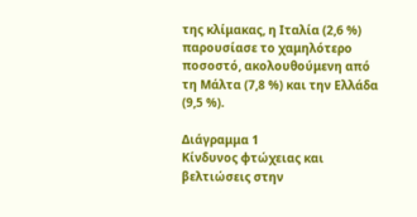της κλίμακας, η Ιταλία (2,6 %) παρουσίασε το χαμηλότερο ποσοστό, ακολουθούμενη από τη Μάλτα (7,8 %) και την Ελλάδα (9,5 %).

Διάγραμμα 1
Κίνδυνος φτώχειας και βελτιώσεις στην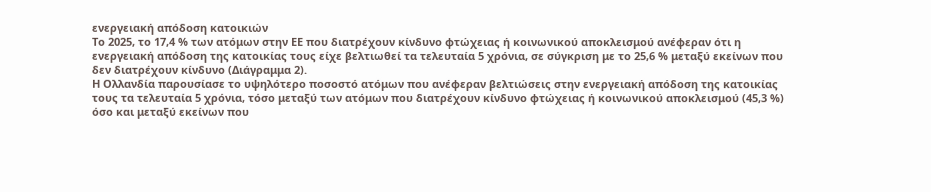ενεργειακή απόδοση κατοικιών
Το 2025, το 17,4 % των ατόμων στην ΕΕ που διατρέχουν κίνδυνο φτώχειας ή κοινωνικού αποκλεισμού ανέφεραν ότι η ενεργειακή απόδοση της κατοικίας τους είχε βελτιωθεί τα τελευταία 5 χρόνια, σε σύγκριση με το 25,6 % μεταξύ εκείνων που δεν διατρέχουν κίνδυνο (Διάγραμμα 2).
Η Ολλανδία παρουσίασε το υψηλότερο ποσοστό ατόμων που ανέφεραν βελτιώσεις στην ενεργειακή απόδοση της κατοικίας τους τα τελευταία 5 χρόνια, τόσο μεταξύ των ατόμων που διατρέχουν κίνδυνο φτώχειας ή κοινωνικού αποκλεισμού (45,3 %) όσο και μεταξύ εκείνων που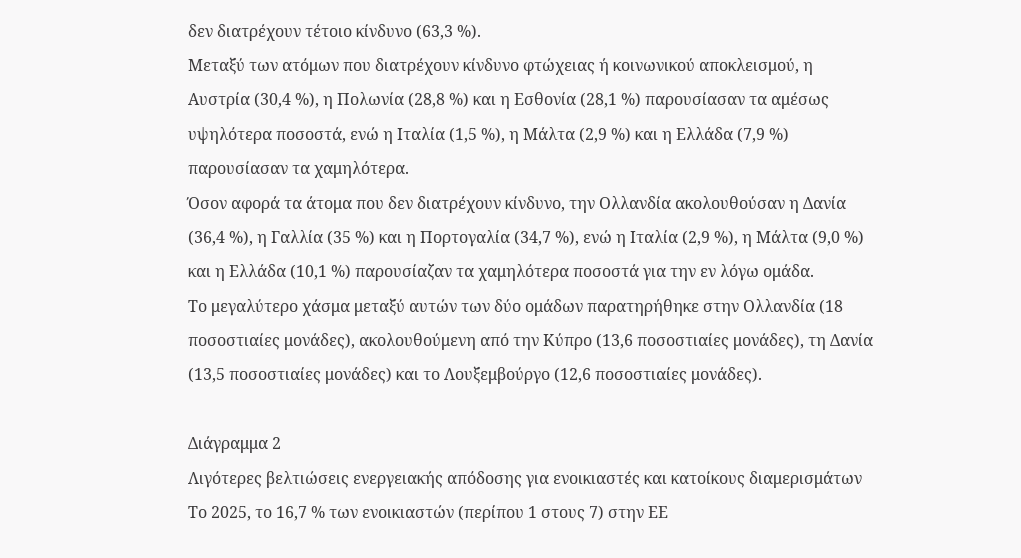δεν διατρέχουν τέτοιο κίνδυνο (63,3 %).
Μεταξύ των ατόμων που διατρέχουν κίνδυνο φτώχειας ή κοινωνικού αποκλεισμού, η Αυστρία (30,4 %), η Πολωνία (28,8 %) και η Εσθονία (28,1 %) παρουσίασαν τα αμέσως υψηλότερα ποσοστά, ενώ η Ιταλία (1,5 %), η Μάλτα (2,9 %) και η Ελλάδα (7,9 %) παρουσίασαν τα χαμηλότερα.
Όσον αφορά τα άτομα που δεν διατρέχουν κίνδυνο, την Ολλανδία ακολουθούσαν η Δανία (36,4 %), η Γαλλία (35 %) και η Πορτογαλία (34,7 %), ενώ η Ιταλία (2,9 %), η Μάλτα (9,0 %) και η Ελλάδα (10,1 %) παρουσίαζαν τα χαμηλότερα ποσοστά για την εν λόγω ομάδα.
Το μεγαλύτερο χάσμα μεταξύ αυτών των δύο ομάδων παρατηρήθηκε στην Ολλανδία (18 ποσοστιαίες μονάδες), ακολουθούμενη από την Κύπρο (13,6 ποσοστιαίες μονάδες), τη Δανία (13,5 ποσοστιαίες μονάδες) και το Λουξεμβούργο (12,6 ποσοστιαίες μονάδες).

Διάγραμμα 2
Λιγότερες βελτιώσεις ενεργειακής απόδοσης για ενοικιαστές και κατοίκους διαμερισμάτων
Το 2025, το 16,7 % των ενοικιαστών (περίπου 1 στους 7) στην ΕΕ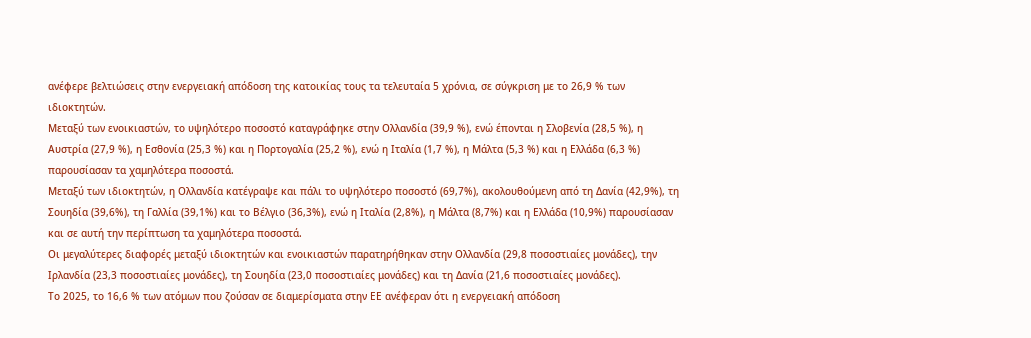ανέφερε βελτιώσεις στην ενεργειακή απόδοση της κατοικίας τους τα τελευταία 5 χρόνια, σε σύγκριση με το 26,9 % των ιδιοκτητών.
Μεταξύ των ενοικιαστών, το υψηλότερο ποσοστό καταγράφηκε στην Ολλανδία (39,9 %), ενώ έπονται η Σλοβενία (28,5 %), η Αυστρία (27,9 %), η Εσθονία (25,3 %) και η Πορτογαλία (25,2 %), ενώ η Ιταλία (1,7 %), η Μάλτα (5,3 %) και η Ελλάδα (6,3 %) παρουσίασαν τα χαμηλότερα ποσοστά.
Μεταξύ των ιδιοκτητών, η Ολλανδία κατέγραψε και πάλι το υψηλότερο ποσοστό (69,7%), ακολουθούμενη από τη Δανία (42,9%), τη Σουηδία (39,6%), τη Γαλλία (39,1%) και το Βέλγιο (36,3%), ενώ η Ιταλία (2,8%), η Μάλτα (8,7%) και η Ελλάδα (10,9%) παρουσίασαν και σε αυτή την περίπτωση τα χαμηλότερα ποσοστά.
Οι μεγαλύτερες διαφορές μεταξύ ιδιοκτητών και ενοικιαστών παρατηρήθηκαν στην Ολλανδία (29,8 ποσοστιαίες μονάδες), την Ιρλανδία (23,3 ποσοστιαίες μονάδες), τη Σουηδία (23,0 ποσοστιαίες μονάδες) και τη Δανία (21,6 ποσοστιαίες μονάδες).
Το 2025, το 16,6 % των ατόμων που ζούσαν σε διαμερίσματα στην ΕΕ ανέφεραν ότι η ενεργειακή απόδοση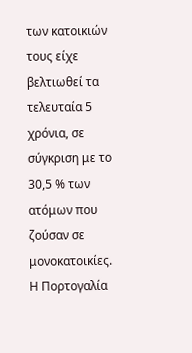των κατοικιών τους είχε βελτιωθεί τα τελευταία 5 χρόνια, σε σύγκριση με το 30,5 % των ατόμων που ζούσαν σε μονοκατοικίες.
Η Πορτογαλία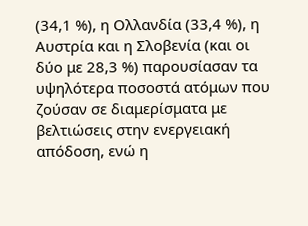(34,1 %), η Ολλανδία (33,4 %), η Αυστρία και η Σλοβενία (και οι δύο με 28,3 %) παρουσίασαν τα υψηλότερα ποσοστά ατόμων που ζούσαν σε διαμερίσματα με βελτιώσεις στην ενεργειακή απόδοση, ενώ η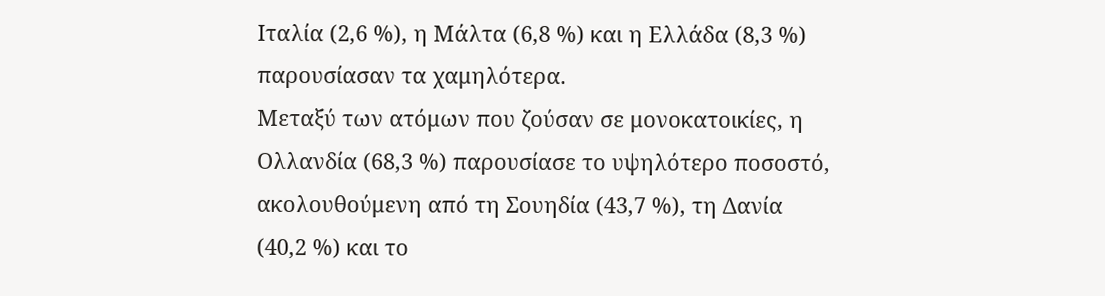Ιταλία (2,6 %), η Μάλτα (6,8 %) και η Ελλάδα (8,3 %) παρουσίασαν τα χαμηλότερα.
Μεταξύ των ατόμων που ζούσαν σε μονοκατοικίες, η Ολλανδία (68,3 %) παρουσίασε το υψηλότερο ποσοστό, ακολουθούμενη από τη Σουηδία (43,7 %), τη Δανία (40,2 %) και το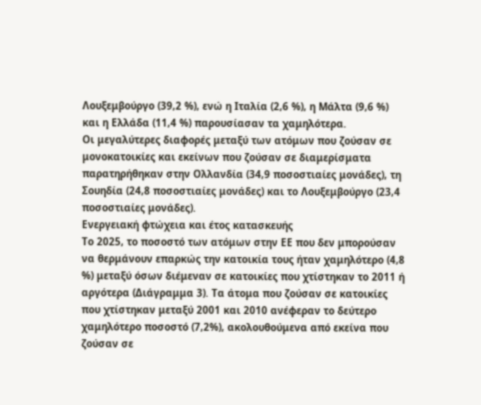Λουξεμβούργο (39,2 %), ενώ η Ιταλία (2,6 %), η Μάλτα (9,6 %) και η Ελλάδα (11,4 %) παρουσίασαν τα χαμηλότερα.
Οι μεγαλύτερες διαφορές μεταξύ των ατόμων που ζούσαν σε μονοκατοικίες και εκείνων που ζούσαν σε διαμερίσματα παρατηρήθηκαν στην Ολλανδία (34,9 ποσοστιαίες μονάδες), τη Σουηδία (24,8 ποσοστιαίες μονάδες) και το Λουξεμβούργο (23,4 ποσοστιαίες μονάδες).
Ενεργειακή φτώχεια και έτος κατασκευής
Το 2025, το ποσοστό των ατόμων στην ΕΕ που δεν μπορούσαν να θερμάνουν επαρκώς την κατοικία τους ήταν χαμηλότερο (4,8 %) μεταξύ όσων διέμεναν σε κατοικίες που χτίστηκαν το 2011 ή αργότερα (Διάγραμμα 3). Τα άτομα που ζούσαν σε κατοικίες που χτίστηκαν μεταξύ 2001 και 2010 ανέφεραν το δεύτερο χαμηλότερο ποσοστό (7,2%), ακολουθούμενα από εκείνα που ζούσαν σε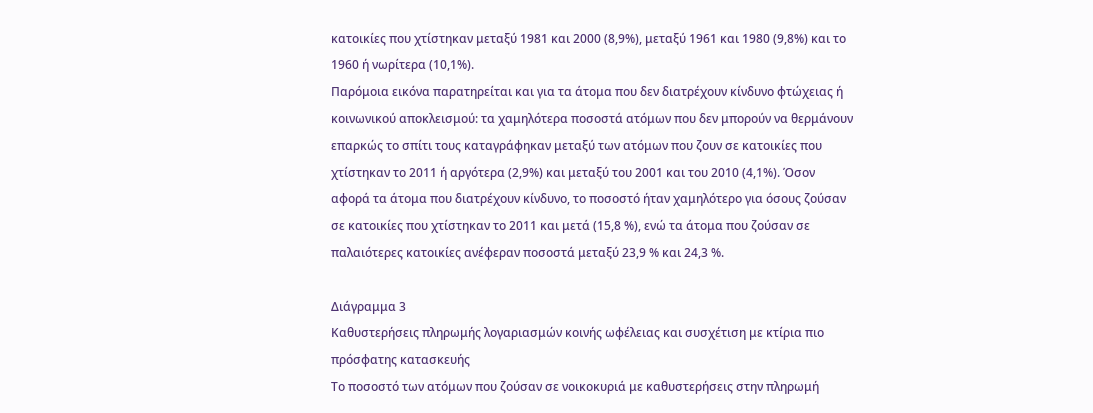κατοικίες που χτίστηκαν μεταξύ 1981 και 2000 (8,9%), μεταξύ 1961 και 1980 (9,8%) και το 1960 ή νωρίτερα (10,1%).
Παρόμοια εικόνα παρατηρείται και για τα άτομα που δεν διατρέχουν κίνδυνο φτώχειας ή κοινωνικού αποκλεισμού: τα χαμηλότερα ποσοστά ατόμων που δεν μπορούν να θερμάνουν επαρκώς το σπίτι τους καταγράφηκαν μεταξύ των ατόμων που ζουν σε κατοικίες που χτίστηκαν το 2011 ή αργότερα (2,9%) και μεταξύ του 2001 και του 2010 (4,1%). Όσον αφορά τα άτομα που διατρέχουν κίνδυνο, το ποσοστό ήταν χαμηλότερο για όσους ζούσαν σε κατοικίες που χτίστηκαν το 2011 και μετά (15,8 %), ενώ τα άτομα που ζούσαν σε παλαιότερες κατοικίες ανέφεραν ποσοστά μεταξύ 23,9 % και 24,3 %.

Διάγραμμα 3
Kαθυστερήσεις πληρωμής λογαριασμών κοινής ωφέλειας και συσχέτιση με κτίρια πιο πρόσφατης κατασκευής
Το ποσοστό των ατόμων που ζούσαν σε νοικοκυριά με καθυστερήσεις στην πληρωμή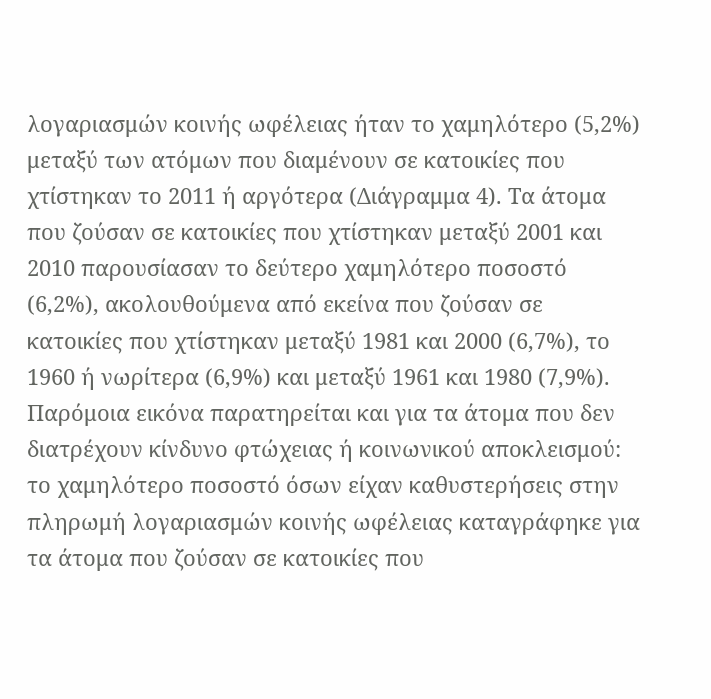λογαριασμών κοινής ωφέλειας ήταν το χαμηλότερο (5,2%) μεταξύ των ατόμων που διαμένουν σε κατοικίες που χτίστηκαν το 2011 ή αργότερα (Διάγραμμα 4). Τα άτομα που ζούσαν σε κατοικίες που χτίστηκαν μεταξύ 2001 και 2010 παρουσίασαν το δεύτερο χαμηλότερο ποσοστό (6,2%), ακολουθούμενα από εκείνα που ζούσαν σε κατοικίες που χτίστηκαν μεταξύ 1981 και 2000 (6,7%), το 1960 ή νωρίτερα (6,9%) και μεταξύ 1961 και 1980 (7,9%).
Παρόμοια εικόνα παρατηρείται και για τα άτομα που δεν διατρέχουν κίνδυνο φτώχειας ή κοινωνικού αποκλεισμού: το χαμηλότερο ποσοστό όσων είχαν καθυστερήσεις στην πληρωμή λογαριασμών κοινής ωφέλειας καταγράφηκε για τα άτομα που ζούσαν σε κατοικίες που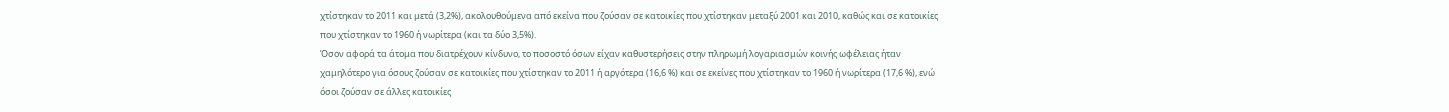χτίστηκαν το 2011 και μετά (3,2%), ακολουθούμενα από εκείνα που ζούσαν σε κατοικίες που χτίστηκαν μεταξύ 2001 και 2010, καθώς και σε κατοικίες που χτίστηκαν το 1960 ή νωρίτερα (και τα δύο 3,5%).
Όσον αφορά τα άτομα που διατρέχουν κίνδυνο, το ποσοστό όσων είχαν καθυστερήσεις στην πληρωμή λογαριασμών κοινής ωφέλειας ήταν χαμηλότερο για όσους ζούσαν σε κατοικίες που χτίστηκαν το 2011 ή αργότερα (16,6 %) και σε εκείνες που χτίστηκαν το 1960 ή νωρίτερα (17,6 %), ενώ όσοι ζούσαν σε άλλες κατοικίες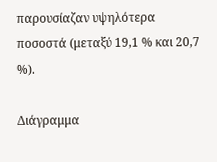παρουσίαζαν υψηλότερα ποσοστά (μεταξύ 19,1 % και 20,7 %).

Διάγραμμα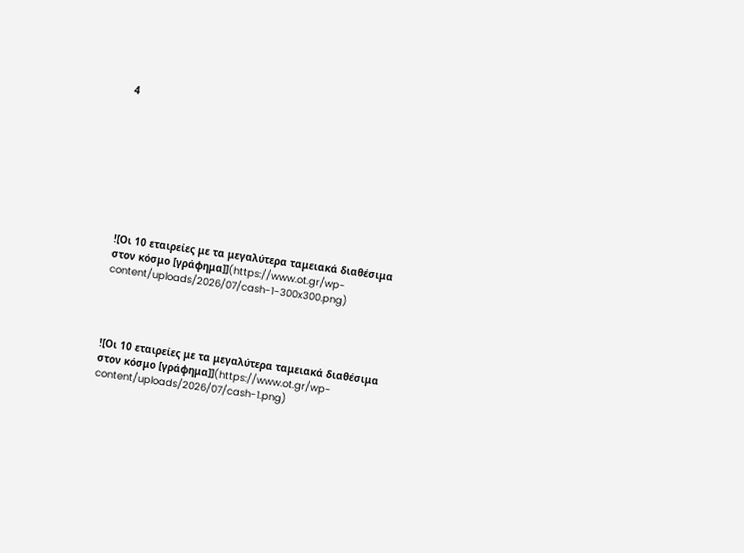4









![Οι 10 εταιρείες με τα μεγαλύτερα ταμειακά διαθέσιμα στον κόσμο [γράφημα]](https://www.ot.gr/wp-content/uploads/2026/07/cash-1-300x300.png)




![Οι 10 εταιρείες με τα μεγαλύτερα ταμειακά διαθέσιμα στον κόσμο [γράφημα]](https://www.ot.gr/wp-content/uploads/2026/07/cash-1.png)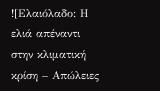![Ελαιόλαδο: Η ελιά απέναντι στην κλιματική κρίση – Απώλειες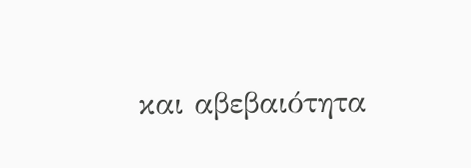και αβεβαιότητα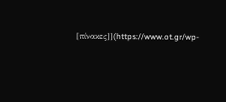[πίνακες]](https://www.ot.gr/wp-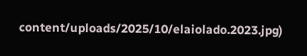content/uploads/2025/10/elaiolado.2023.jpg)